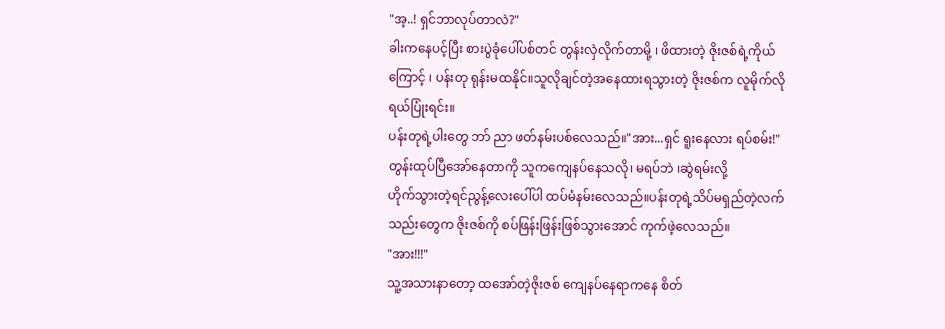"အ့..! ရှင်ဘာလုပ်တာလဲ?"
ခါးကနေပင့်ပြီး စားပွဲခုံပေါ်ပစ်တင် တွန်းလှဲလိုက်တာမို့ ၊ ဖိထားတဲ့ ဇိုးဇစ်ရဲ့ကိုယ်ကြောင့် ၊ ပန်းတု ရုန်းမထနိုင်။သူလိုချင်တဲ့အနေထားရသွားတဲ့ ဇိုးဇစ်က လူမိုက်လိုရယ်ပြုံးရင်း။
ပန်းတုရဲ့ပါးတွေ ဘာ် ညာ ဖတ်နမ်းပစ်လေသည်။"အား...ရှင် ရူးနေလား ရပ်စမ်း!"
တွန်းထုပ်ပြီအော်နေတာကို သူကကျေနပ်နေသလို၊ မရပ်ဘဲ ၊ဆွဲရမ်းလို့
ဟိုက်သွားတဲ့ရင်ညွန့်လေးပေါ်ပါ ထပ်မံနမ်းလေသည်။ပန်းတုရဲ့သိပ်မရှည်တဲ့လက်သည်းတွေက ဇိုးဇစ်ကို စပ်ဖြန်းဖြန်းဖြစ်သွားအောင် ကုက်ဖဲ့လေသည်။
"အား!!!"
သူ့အသားနာတော့ ထအော်တဲ့ဇိုးဇစ် ကျေနပ်နေရာကနေ စိတ်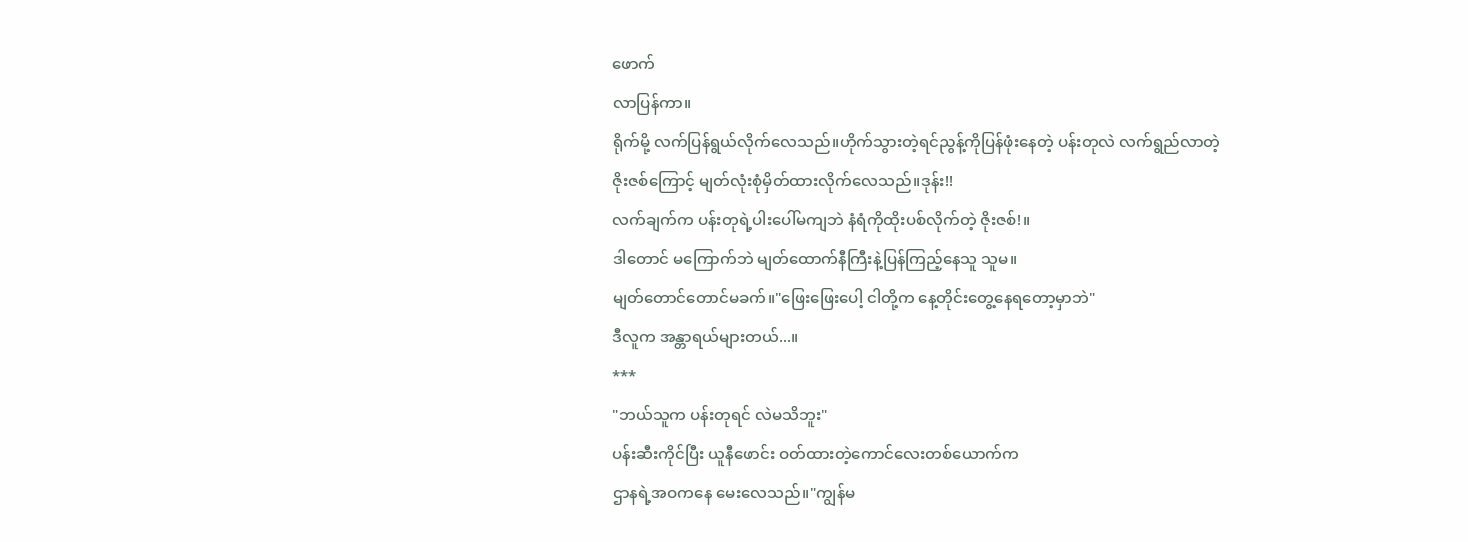ဖောက်
လာပြန်ကာ။
ရိုက်မို့ လက်ပြန်ရွယ်လိုက်လေသည်။ဟိုက်သွားတဲ့ရင်ညွန့်ကိုပြန်ဖုံးနေတဲ့ ပန်းတုလဲ လက်ရွည်လာတဲ့
ဇိုးဇစ်ကြောင့် မျတ်လုံးစုံမှိတ်ထားလိုက်လေသည်။ဒုန်း!!
လက်ချက်က ပန်းတုရဲ့ပါးပေါ်မကျဘဲ နံရံကိုထိုးပစ်လိုက်တဲ့ ဇိုးဇစ်!။
ဒါတောင် မကြောက်ဘဲ မျတ်ထောက်နီကြီးနဲ့ပြန်ကြည့်နေသူ သူမ။
မျတ်တောင်တောင်မခက်။"ဖြေးဖြေးပေါ့ ငါတို့က နေ့တိုင်းတွေ့နေရတော့မှာဘဲ"
ဒီလူက အန္တာရယ်များတယ်...။
***
"ဘယ်သူက ပန်းတုရင် လဲမသိဘူး"
ပန်းဆီးကိုင်ပြီး ယူနီဖောင်း ဝတ်ထားတဲ့ကောင်လေးတစ်ယောက်က
ဌာနရဲ့အဝကနေ မေးလေသည်။"ကျွန်မ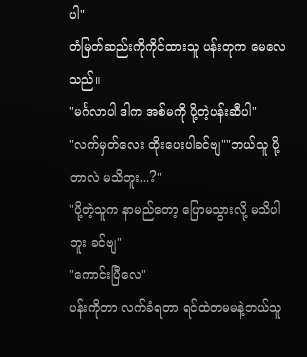ပါ"
တံမြတ်ဆည်းကိုကိုင်ထားသူ ပန်းတုက မေလေသည်။
"မင်္ဂလာပါ ဒါက အစ်မကို ပို့တဲ့ပန်းဆီပါ"
"လက်မှတ်လေး ထိုးပေးပါခင်ဗျ""ဘယ်သူ ပို့တာလဲ မသိဘူး...?"
"ပို့တဲ့သူက နာမည်တော့ ပြောမသွားလို့ မသိပါဘူး ခင်ဗျ"
"ကောင်းပြီလေ"
ပန်းကိုတာ လက်ခံရတာ ရင်ထဲတမမနဲ့ဘယ်သူ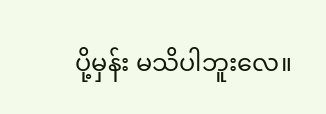ပို့မှန်း မသိပါဘူးလေ။